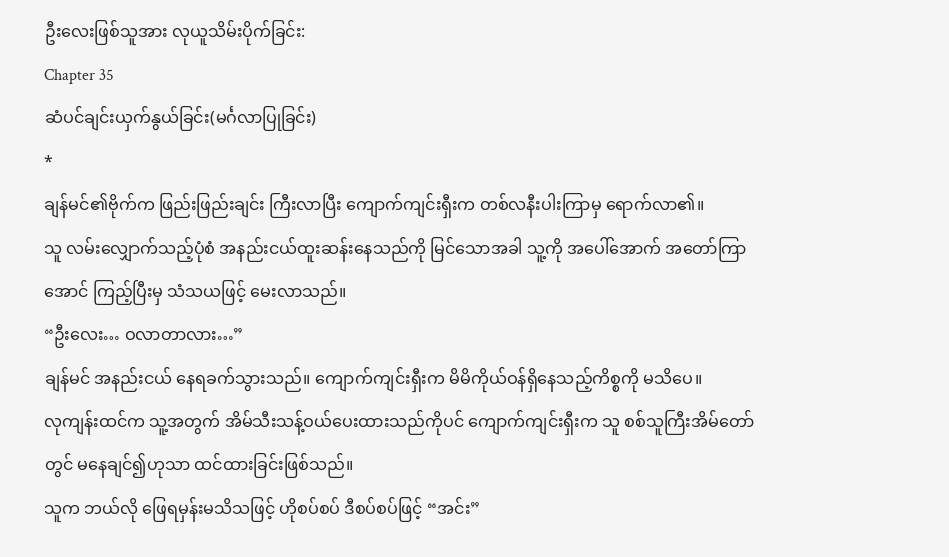ဦးလေးဖြစ်သူအား လုယူသိမ်းပိုက်ခြင်း:
Chapter 35
ဆံပင်ချင်းယှက်နွယ်ခြင်း(မင်္ဂလာပြုခြင်း)
*
ချန်မင်၏ဗိုက်က ဖြည်းဖြည်းချင်း ကြီးလာပြီး ကျောက်ကျင်းရှီးက တစ်လနီးပါးကြာမှ ရောက်လာ၏။
သူ လမ်းလျှောက်သည့်ပုံစံ အနည်းငယ်ထူးဆန်းနေသည်ကို မြင်သောအခါ သူ့ကို အပေါ်အောက် အတော်ကြာအောင် ကြည့်ပြီးမှ သံသယဖြင့် မေးလာသည်။
“ဦးလေး… ဝလာတာလား…”
ချန်မင် အနည်းငယ် နေရခက်သွားသည်။ ကျောက်ကျင်းရှီးက မိမိကိုယ်ဝန်ရှိနေသည့်ကိစ္စကို မသိပေ။
လုကျန်းထင်က သူ့အတွက် အိမ်သီးသန့်ဝယ်ပေးထားသည်ကိုပင် ကျောက်ကျင်းရှီးက သူ စစ်သူကြီးအိမ်တော်တွင် မနေချင်၍ဟုသာ ထင်ထားခြင်းဖြစ်သည်။
သူက ဘယ်လို ဖြေရမှန်းမသိသဖြင့် ဟိုစပ်စပ် ဒီစပ်စပ်ဖြင့် “အင်း”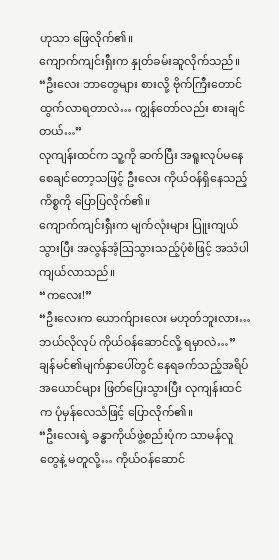ဟုသာ ဖြေလိုက်၏။
ကျောက်ကျင်းရှီးက နှုတ်ခမ်းဆူလိုက်သည်။
“ဦးလေး ဘာတွေများ စားလို့ ဗိုက်ကြီးတောင် ထွက်လာရတာလဲ… ကျွန်တော်လည်း စားချင်တယ်…”
လုကျန်းထင်က သူ့ကို ဆက်ပြီး အရူးလုပ်မနေစေချင်တော့သဖြင့် ဦးလေး ကိုယ်ဝန်ရှိနေသည့်ကိစ္စကို ပြောပြလိုက်၏။
ကျောက်ကျင်းရှီးက မျက်လုံးများ ပြူးကျယ်သွားပြီး အလွန်အံ့ဩသွားသည့်ပုံစံဖြင့် အသံပါ ကျယ်လာသည်။
“ကလေး!”
“ဦးလေးက ယောက်ျားလေး မဟုတ်ဘူးလား… ဘယ်လိုလုပ် ကိုယ်ဝန်ဆောင်လို့ ရမှာလဲ…”
ချန်မင်၏မျက်နှာပေါ်တွင် နေရခက်သည့်အရိပ်အယောင်များ ဖြတ်ပြေးသွားပြီး လုကျန်းထင်က ပုံမှန်လေသံဖြင့် ပြောလိုက်၏။
“ဦးလေးရဲ့ ခန္ဓာကိုယ်ဖွဲ့စည်းပုံက သာမန်လူတွေနဲ့ မတူလို့… ကိုယ်ဝန်ဆောင်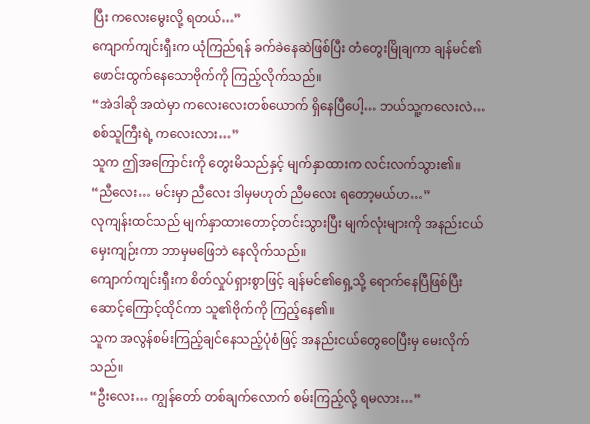ပြီး ကလေးမွေးလို့ ရတယ်…”
ကျောက်ကျင်းရှီးက ယုံကြည်ရန် ခက်ခဲနေဆဲဖြစ်ပြီး တံတွေးမြိုချကာ ချန်မင်၏ဖောင်းထွက်နေသောဗိုက်ကို ကြည့်လိုက်သည်။
“အဲဒါဆို အထဲမှာ ကလေးလေးတစ်ယောက် ရှိနေပြီပေါ့… ဘယ်သူ့ကလေးလဲ… စစ်သူကြီးရဲ့ ကလေးလား…”
သူက ဤအကြောင်းကို တွေးမိသည်နှင့် မျက်နှာထားက လင်းလက်သွား၏။
“ညီလေး… မင်းမှာ ညီလေး ဒါမှမဟုတ် ညီမလေး ရတော့မယ်ဟ…”
လုကျန်းထင်သည် မျက်နှာထားတောင့်တင်းသွားပြီး မျက်လုံးများကို အနည်းငယ်မှေးကျဉ်းကာ ဘာမှမဖြေဘဲ နေလိုက်သည်။
ကျောက်ကျင်းရှီးက စိတ်လှုပ်ရှားစွာဖြင့် ချန်မင်၏ရှေ့သို့ ရောက်နေပြီဖြစ်ပြီး ဆောင့်ကြောင့်ထိုင်ကာ သူ၏ဗိုက်ကို ကြည့်နေ၏။
သူက အလွန်စမ်းကြည့်ချင်နေသည့်ပုံစံဖြင့် အနည်းငယ်တွေဝေပြီးမှ မေးလိုက်သည်။
“ဦးလေး… ကျွန်တော် တစ်ချက်လောက် စမ်းကြည့်လို့ ရမလား…”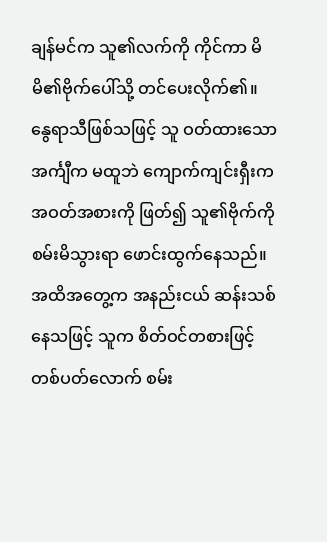ချန်မင်က သူ၏လက်ကို ကိုင်ကာ မိမိ၏ဗိုက်ပေါ်သို့ တင်ပေးလိုက်၏။
နွေရာသီဖြစ်သဖြင့် သူ ဝတ်ထားသောအင်္ကျီက မထူဘဲ ကျောက်ကျင်းရှီးက အဝတ်အစားကို ဖြတ်၍ သူ၏ဗိုက်ကို စမ်းမိသွားရာ ဖောင်းထွက်နေသည်။
အထိအတွေ့က အနည်းငယ် ဆန်းသစ်နေသဖြင့် သူက စိတ်ဝင်တစားဖြင့် တစ်ပတ်လောက် စမ်း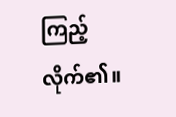ကြည့်လိုက်၏။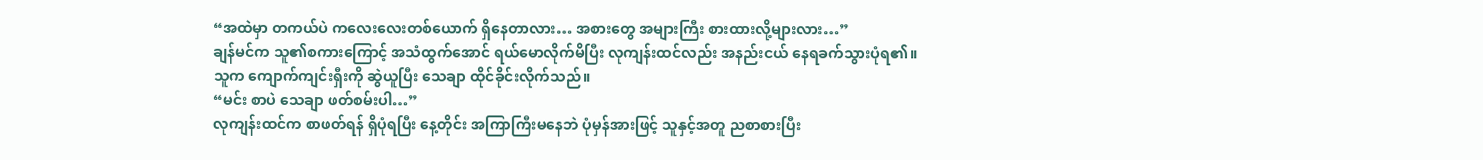“အထဲမှာ တကယ်ပဲ ကလေးလေးတစ်ယောက် ရှိနေတာလား… အစားတွေ အများကြီး စားထားလို့များလား…”
ချန်မင်က သူ၏စကားကြောင့် အသံထွက်အောင် ရယ်မောလိုက်မိပြီး လုကျန်းထင်လည်း အနည်းငယ် နေရခက်သွားပုံရ၏။
သူက ကျောက်ကျင်းရှီးကို ဆွဲယူပြီး သေချာ ထိုင်ခိုင်းလိုက်သည်။
“မင်း စာပဲ သေချာ ဖတ်စမ်းပါ…”
လုကျန်းထင်က စာဖတ်ရန် ရှိပုံရပြီး နေ့တိုင်း အကြာကြီးမနေဘဲ ပုံမှန်အားဖြင့် သူနှင့်အတူ ညစာစားပြီး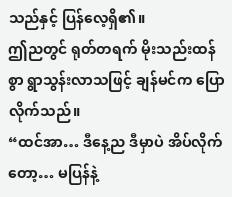သည်နှင့် ပြန်လေ့ရှိ၏။
ဤညတွင် ရုတ်တရက် မိုးသည်းထန်စွာ ရွာသွန်းလာသဖြင့် ချန်မင်က ပြောလိုက်သည်။
“ထင်အာ… ဒီနေ့ည ဒီမှာပဲ အိပ်လိုက်တော့… မပြန်နဲ့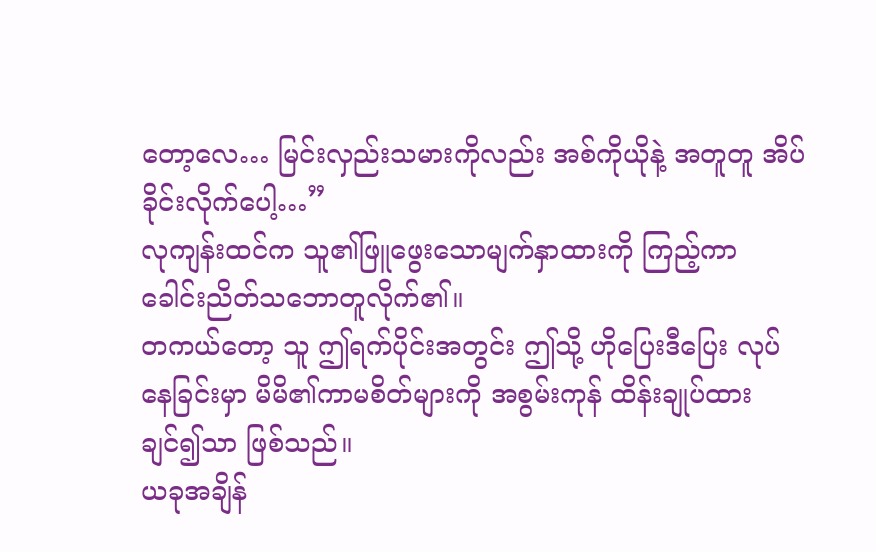တော့လေ… မြင်းလှည်းသမားကိုလည်း အစ်ကိုယိုနဲ့ အတူတူ အိပ်ခိုင်းလိုက်ပေါ့…”
လုကျန်းထင်က သူ၏ဖြူဖွေးသောမျက်နှာထားကို ကြည့်ကာ ခေါင်းညိတ်သဘောတူလိုက်၏။
တကယ်တော့ သူ ဤရက်ပိုင်းအတွင်း ဤသို့ ဟိုပြေးဒီပြေး လုပ်နေခြင်းမှာ မိမိ၏ကာမစိတ်များကို အစွမ်းကုန် ထိန်းချုပ်ထားချင်၍သာ ဖြစ်သည်။
ယခုအချိန်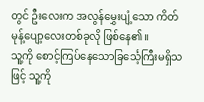တွင် ဦးလေးက အလွန်မွှေးပျံ့သော ကိတ်မုန့်ပျော့လေးတစ်ခုလို ဖြစ်နေ၏။
သူ့ကို စောင့်ကြပ်နေသောခြင်္သေ့ကြီးမရှိသဖြင့် သူ့ကို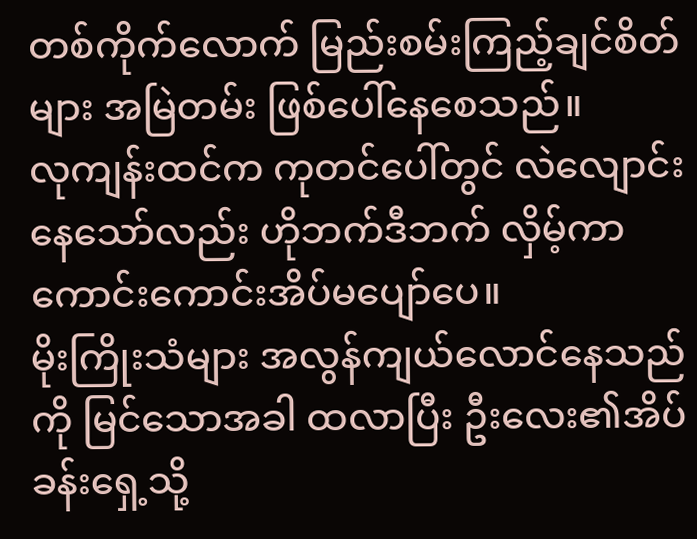တစ်ကိုက်လောက် မြည်းစမ်းကြည့်ချင်စိတ်များ အမြဲတမ်း ဖြစ်ပေါ်နေစေသည်။
လုကျန်းထင်က ကုတင်ပေါ်တွင် လဲလျောင်းနေသော်လည်း ဟိုဘက်ဒီဘက် လှိမ့်ကာ ကောင်းကောင်းအိပ်မပျော်ပေ။
မိုးကြိုးသံများ အလွန်ကျယ်လောင်နေသည်ကို မြင်သောအခါ ထလာပြီး ဦးလေး၏အိပ်ခန်းရှေ့သို့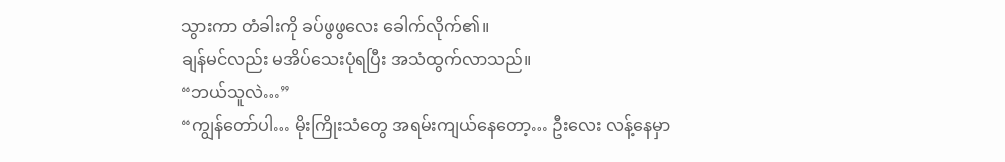သွားကာ တံခါးကို ခပ်ဖွဖွလေး ခေါက်လိုက်၏။
ချန်မင်လည်း မအိပ်သေးပုံရပြီး အသံထွက်လာသည်။
“ဘယ်သူလဲ…”
“ကျွန်တော်ပါ… မိုးကြိုးသံတွေ အရမ်းကျယ်နေတော့… ဦးလေး လန့်နေမှာ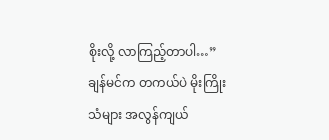စိုးလို့ လာကြည့်တာပါ…”
ချန်မင်က တကယ်ပဲ မိုးကြိုးသံများ အလွန်ကျယ်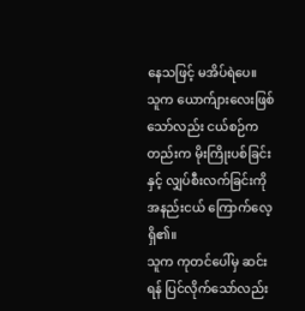နေသဖြင့် မအိပ်ရဲပေ။
သူက ယောက်ျားလေးဖြစ်သော်လည်း ငယ်စဉ်ကတည်းက မိုးကြိုးပစ်ခြင်းနှင့် လျှပ်စီးလက်ခြင်းကို အနည်းငယ် ကြောက်လေ့ရှိ၏။
သူက ကုတင်ပေါ်မှ ဆင်းရန် ပြင်လိုက်သော်လည်း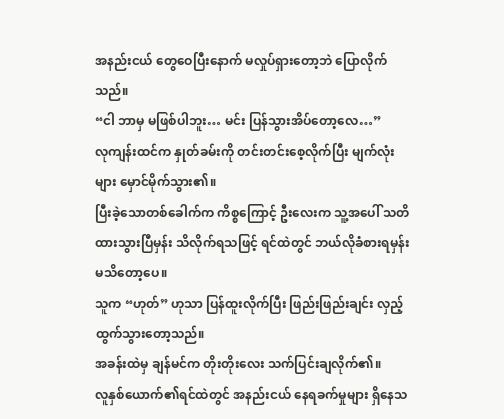အနည်းငယ် တွေဝေပြီးနောက် မလှုပ်ရှားတော့ဘဲ ပြောလိုက်သည်။
“ငါ ဘာမှ မဖြစ်ပါဘူး… မင်း ပြန်သွားအိပ်တော့လေ…”
လုကျန်းထင်က နှုတ်ခမ်းကို တင်းတင်းစေ့လိုက်ပြီး မျက်လုံးများ မှောင်မိုက်သွား၏။
ပြီးခဲ့သောတစ်ခေါက်က ကိစ္စကြောင့် ဦးလေးက သူ့အပေါ် သတိထားသွားပြီမှန်း သိလိုက်ရသဖြင့် ရင်ထဲတွင် ဘယ်လိုခံစားရမှန်း မသိတော့ပေ။
သူက “ဟုတ်” ဟုသာ ပြန်ထူးလိုက်ပြီး ဖြည်းဖြည်းချင်း လှည့်ထွက်သွားတော့သည်။
အခန်းထဲမှ ချန်မင်က တိုးတိုးလေး သက်ပြင်းချလိုက်၏။
လူနှစ်ယောက်၏ရင်ထဲတွင် အနည်းငယ် နေရခက်မှုများ ရှိနေသ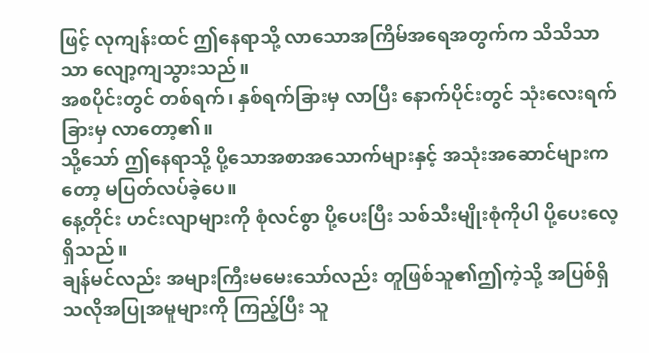ဖြင့် လုကျန်းထင် ဤနေရာသို့ လာသောအကြိမ်အရေအတွက်က သိသိသာသာ လျော့ကျသွားသည်။
အစပိုင်းတွင် တစ်ရက်၊ နှစ်ရက်ခြားမှ လာပြီး နောက်ပိုင်းတွင် သုံးလေးရက်ခြားမှ လာတော့၏။
သို့သော် ဤနေရာသို့ ပို့သောအစာအသောက်များနှင့် အသုံးအဆောင်များကတော့ မပြတ်လပ်ခဲ့ပေ။
နေ့တိုင်း ဟင်းလျာများကို စုံလင်စွာ ပို့ပေးပြီး သစ်သီးမျိုးစုံကိုပါ ပို့ပေးလေ့ရှိသည်။
ချန်မင်လည်း အများကြီးမမေးသော်လည်း တူဖြစ်သူ၏ဤကဲ့သို့ အပြစ်ရှိသလိုအပြုအမူများကို ကြည့်ပြီး သူ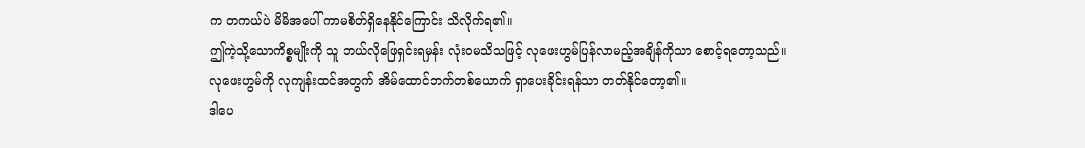က တကယ်ပဲ မိမိအပေါ် ကာမစိတ်ရှိနေနိုင်ကြောင်း သိလိုက်ရ၏။
ဤကဲ့သို့သောကိစ္စမျိုးကို သူ ဘယ်လိုဖြေရှင်းရမှန်း လုံးဝမသိသဖြင့် လုဖေးဟွမ်ပြန်လာမည့်အချိန်ကိုသာ စောင့်ရတော့သည်။
လုဖေးဟွမ်ကို လုကျန်းထင်အတွက် အိမ်ထောင်ဘက်တစ်ယောက် ရှာပေးခိုင်းရန်သာ တတ်နိုင်တော့၏။
ဒါပေ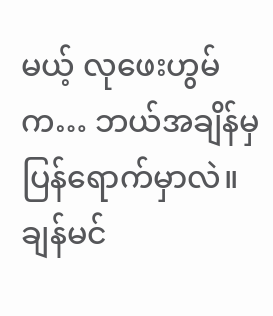မယ့် လုဖေးဟွမ်က… ဘယ်အချိန်မှ ပြန်ရောက်မှာလဲ။
ချန်မင်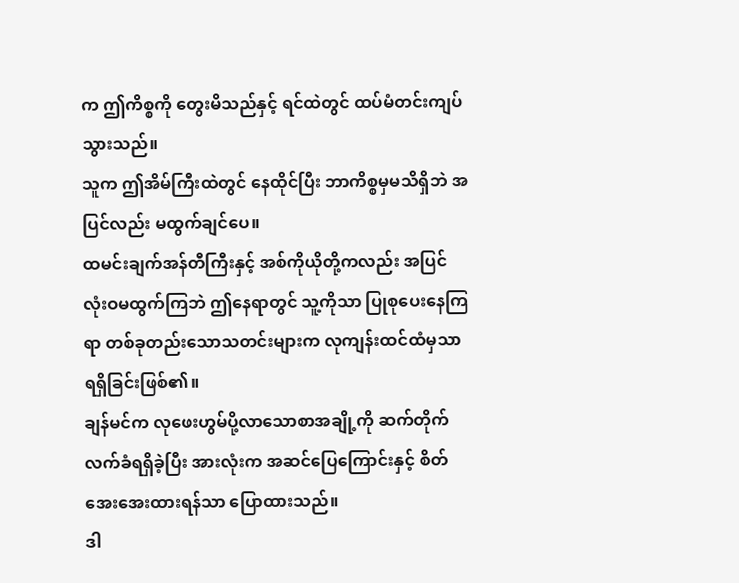က ဤကိစ္စကို တွေးမိသည်နှင့် ရင်ထဲတွင် ထပ်မံတင်းကျပ်သွားသည်။
သူက ဤအိမ်ကြီးထဲတွင် နေထိုင်ပြီး ဘာကိစ္စမှမသိရှိဘဲ အပြင်လည်း မထွက်ချင်ပေ။
ထမင်းချက်အန်တီကြီးနှင့် အစ်ကိုယိုတို့ကလည်း အပြင် လုံးဝမထွက်ကြဘဲ ဤနေရာတွင် သူ့ကိုသာ ပြုစုပေးနေကြရာ တစ်ခုတည်းသောသတင်းများက လုကျန်းထင်ထံမှသာ ရရှိခြင်းဖြစ်၏။
ချန်မင်က လုဖေးဟွမ်ပို့လာသောစာအချို့ကို ဆက်တိုက် လက်ခံရရှိခဲ့ပြီး အားလုံးက အဆင်ပြေကြောင်းနှင့် စိတ်အေးအေးထားရန်သာ ပြောထားသည်။
ဒါ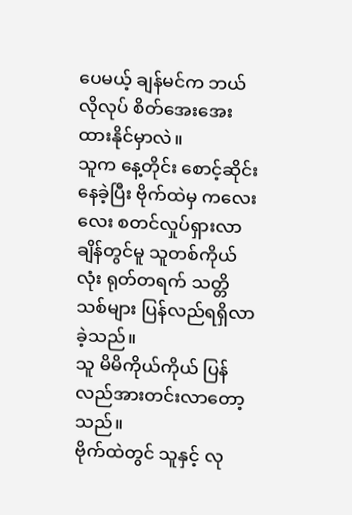ပေမယ့် ချန်မင်က ဘယ်လိုလုပ် စိတ်အေးအေးထားနိုင်မှာလဲ။
သူက နေ့တိုင်း စောင့်ဆိုင်းနေခဲ့ပြီး ဗိုက်ထဲမှ ကလေးလေး စတင်လှုပ်ရှားလာချိန်တွင်မူ သူတစ်ကိုယ်လုံး ရုတ်တရက် သတ္တိသစ်များ ပြန်လည်ရရှိလာခဲ့သည်။
သူ မိမိကိုယ်ကိုယ် ပြန်လည်အားတင်းလာတော့သည်။
ဗိုက်ထဲတွင် သူနှင့် လု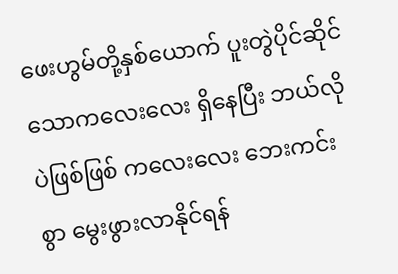ဖေးဟွမ်တို့နှစ်ယောက် ပူးတွဲပိုင်ဆိုင်သောကလေးလေး ရှိနေပြီး ဘယ်လိုပဲဖြစ်ဖြစ် ကလေးလေး ဘေးကင်းစွာ မွေးဖွားလာနိုင်ရန်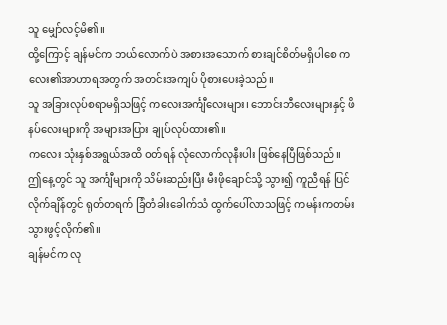သူ မျှော်လင့်မိ၏။
ထို့ကြောင့် ချန်မင်က ဘယ်လောက်ပဲ အစားအသောက် စားချင်စိတ်မရှိပါစေ ကလေး၏အာဟာရအတွက် အတင်းအကျပ် ပိုစားပေးခဲ့သည်။
သူ အခြားလုပ်စရာမရှိသဖြင့် ကလေးအင်္ကျီလေးများ၊ ဘောင်းဘီလေးများနှင့် ဖိနပ်လေးများကို အများအပြား ချုပ်လုပ်ထား၏။
ကလေး သုံးနှစ်အရွယ်အထိ ဝတ်ရန် လုံလောက်လုနီးပါး ဖြစ်နေပြီဖြစ်သည်။
ဤနေ့တွင် သူ အင်္ကျီများကို သိမ်းဆည်းပြီး မီးဖိုချောင်သို့ သွား၍ ကူညီရန် ပြင်လိုက်ချိန်တွင် ရုတ်တရက် ခြံတံခါးခေါက်သံ ထွက်ပေါ်လာသဖြင့် ကမန်းကတမ်း သွားဖွင့်လိုက်၏။
ချန်မင်က လု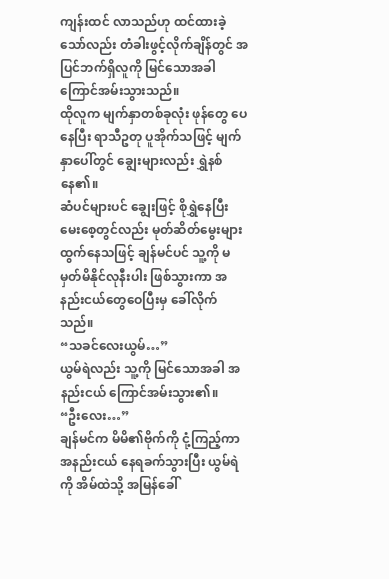ကျန်းထင် လာသည်ဟု ထင်ထားခဲ့သော်လည်း တံခါးဖွင့်လိုက်ချိန်တွင် အပြင်ဘက်ရှိလူကို မြင်သောအခါ ကြောင်အမ်းသွားသည်။
ထိုလူက မျက်နှာတစ်ခုလုံး ဖုန်တွေ ပေနေပြီး ရာသီဥတု ပူအိုက်သဖြင့် မျက်နှာပေါ်တွင် ချွေးများလည်း ရွှဲနစ်နေ၏။
ဆံပင်များပင် ချွေးဖြင့် စိုရွှဲနေပြီး မေးစေ့တွင်လည်း မုတ်ဆိတ်မွေးများ ထွက်နေသဖြင့် ချန်မင်ပင် သူ့ကို မမှတ်မိနိုင်လုနီးပါး ဖြစ်သွားကာ အနည်းငယ်တွေဝေပြီးမှ ခေါ်လိုက်သည်။
“သခင်လေးယွမ်…”
ယွမ်ရဲလည်း သူ့ကို မြင်သောအခါ အနည်းငယ် ကြောင်အမ်းသွား၏။
“ဦးလေး…”
ချန်မင်က မိမိ၏ဗိုက်ကို ငုံ့ကြည့်ကာ အနည်းငယ် နေရခက်သွားပြီး ယွမ်ရဲကို အိမ်ထဲသို့ အမြန်ခေါ်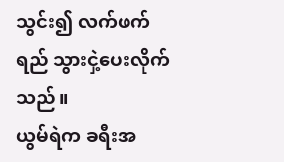သွင်း၍ လက်ဖက်ရည် သွားငှဲ့ပေးလိုက်သည်။
ယွမ်ရဲက ခရီးအ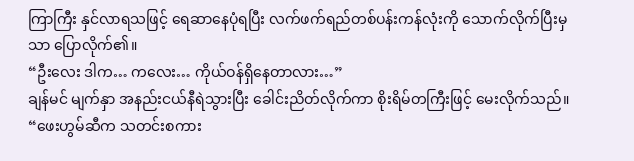ကြာကြီး နှင်လာရသဖြင့် ရေဆာနေပုံရပြီး လက်ဖက်ရည်တစ်ပန်းကန်လုံးကို သောက်လိုက်ပြီးမှသာ ပြောလိုက်၏။
“ဦးလေး ဒါက… ကလေး… ကိုယ်ဝန်ရှိနေတာလား…”
ချန်မင် မျက်နှာ အနည်းငယ်နီရဲသွားပြီး ခေါင်းညိတ်လိုက်ကာ စိုးရိမ်တကြီးဖြင့် မေးလိုက်သည်။
“ဖေးဟွမ်ဆီက သတင်းစကား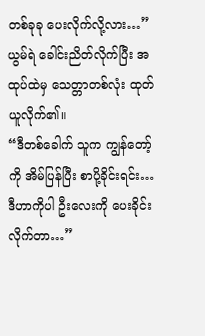တစ်ခုခု ပေးလိုက်လို့လား…”
ယွမ်ရဲ ခေါင်းညိတ်လိုက်ပြီး အထုပ်ထဲမှ သေတ္တာတစ်လုံး ထုတ်ယူလိုက်၏။
“ဒီတစ်ခေါက် သူက ကျွန်တော့်ကို အိမ်ပြန်ပြီး စာပို့ခိုင်းရင်း… ဒီဟာကိုပါ ဦးလေးကို ပေးခိုင်းလိုက်တာ…”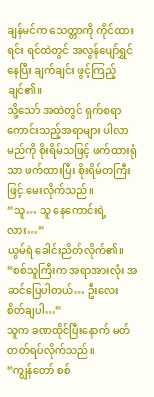ချန်မင်က သေတ္တာကို ကိုင်ထားရင်း ရင်ထဲတွင် အလွန်ပျော်ရွှင်နေပြီး ချက်ချင်း ဖွင့်ကြည့်ချင်၏။
သို့သော် အထဲတွင် ရှက်စရာကောင်းသည့်အရာများ ပါလာမည်ကို စိုးရိမ်သဖြင့် ဖက်ထားရုံသာ ဖက်ထားပြီး စိုးရိမ်တကြီးဖြင့် မေးလိုက်သည်။
“သူ… သူ နေကောင်းရဲ့လား…”
ယွမ်ရဲ ခေါင်းညိတ်လိုက်၏။
“စစ်သူကြီးက အရာအားလုံး အဆင်ပြေပါတယ်… ဦးလေး စိတ်ချပါ…”
သူက ခဏထိုင်ပြီးနောက် မတ်တတ်ရပ်လိုက်သည်။
“ကျွန်တော် စစ်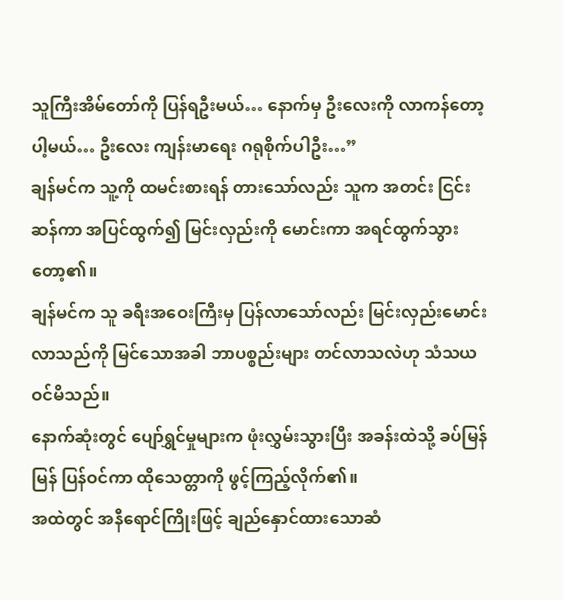သူကြီးအိမ်တော်ကို ပြန်ရဦးမယ်… နောက်မှ ဦးလေးကို လာကန်တော့ပါ့မယ်… ဦးလေး ကျန်းမာရေး ဂရုစိုက်ပါဦး…”
ချန်မင်က သူ့ကို ထမင်းစားရန် တားသော်လည်း သူက အတင်း ငြင်းဆန်ကာ အပြင်ထွက်၍ မြင်းလှည်းကို မောင်းကာ အရင်ထွက်သွားတော့၏။
ချန်မင်က သူ ခရီးအဝေးကြီးမှ ပြန်လာသော်လည်း မြင်းလှည်းမောင်းလာသည်ကို မြင်သောအခါ ဘာပစ္စည်းများ တင်လာသလဲဟု သံသယ ဝင်မိသည်။
နောက်ဆုံးတွင် ပျော်ရွှင်မှုများက ဖုံးလွှမ်းသွားပြီး အခန်းထဲသို့ ခပ်မြန်မြန် ပြန်ဝင်ကာ ထိုသေတ္တာကို ဖွင့်ကြည့်လိုက်၏။
အထဲတွင် အနီရောင်ကြိုးဖြင့် ချည်နှောင်ထားသောဆံ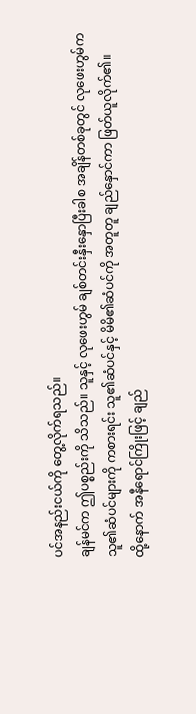ပင်အနည်းငယ်ကို တွေ့လိုက်ရသည်။
ချန်မင်က ဤပစ္စည်းကို သိသည်။ သူနှင့် လုဖေးဟွမ် ချစ်တင်းနှီးနှောပြီးခါစ အချိန်တစ်ခုတွင် လုဖေးဟွမ်က သူ၏ဆံပင်များကို ကစားရင်း သူ၏ဆံပင်နှင့် မိမိ၏ဆံပင်ကို အတူတူ ချည်နှောင်ကာ ဖြတ်ယူလိုက်၏။
ထို့နောက် အနီရောင်ကြိုးဖြင့် ချည်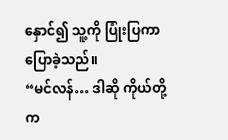နှောင်၍ သူ့ကို ပြုံးပြကာ ပြောခဲ့သည်။
“မင်လန်… ဒါဆို ကိုယ်တို့က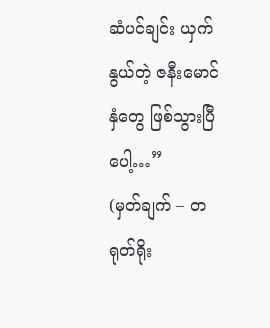ဆံပင်ချင်း ယှက်နွယ်တဲ့ ဇနီးမောင်နှံတွေ ဖြစ်သွားပြီပေါ့…”
(မှတ်ချက် – တရုတ်ရိုး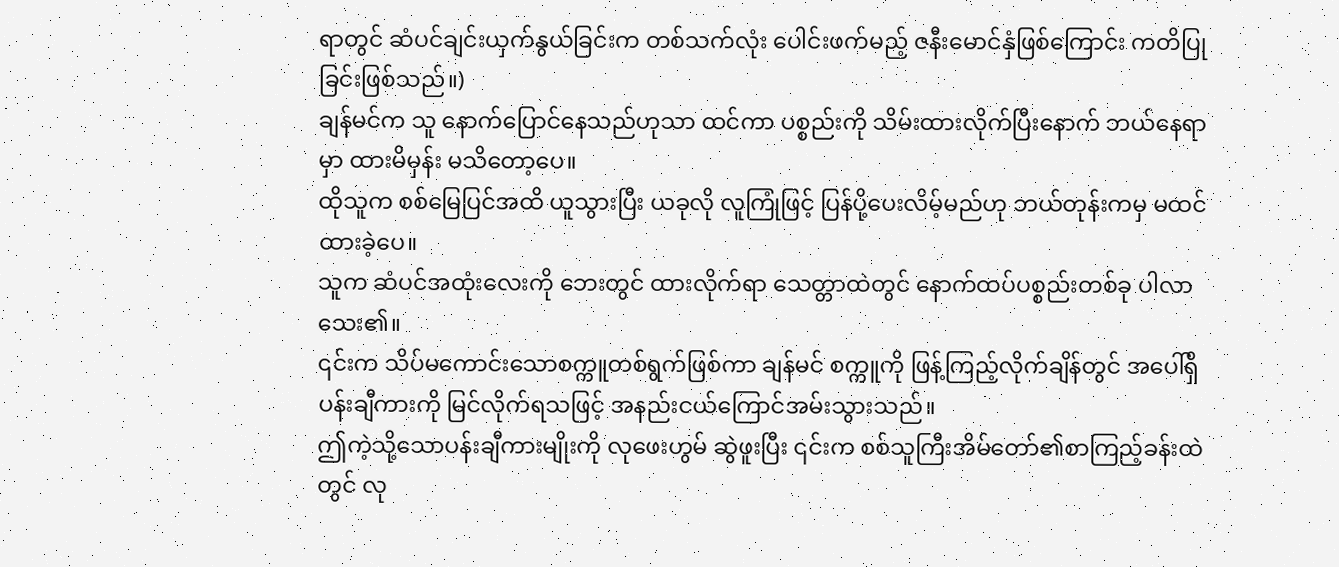ရာတွင် ဆံပင်ချင်းယှက်နွယ်ခြင်းက တစ်သက်လုံး ပေါင်းဖက်မည့် ဇနီးမောင်နှံဖြစ်ကြောင်း ကတိပြုခြင်းဖြစ်သည်။)
ချန်မင်က သူ နောက်ပြောင်နေသည်ဟုသာ ထင်ကာ ပစ္စည်းကို သိမ်းထားလိုက်ပြီးနောက် ဘယ်နေရာမှာ ထားမိမှန်း မသိတော့ပေ။
ထိုသူက စစ်မြေပြင်အထိ ယူသွားပြီး ယခုလို လူကြုံဖြင့် ပြန်ပို့ပေးလိမ့်မည်ဟု ဘယ်တုန်းကမှ မထင်ထားခဲ့ပေ။
သူက ဆံပင်အထုံးလေးကို ဘေးတွင် ထားလိုက်ရာ သေတ္တာထဲတွင် နောက်ထပ်ပစ္စည်းတစ်ခု ပါလာသေး၏။
၎င်းက သိပ်မကောင်းသောစက္ကူတစ်ရွက်ဖြစ်ကာ ချန်မင် စက္ကူကို ဖြန့်ကြည့်လိုက်ချိန်တွင် အပေါ်ရှိပန်းချီကားကို မြင်လိုက်ရသဖြင့် အနည်းငယ်ကြောင်အမ်းသွားသည်။
ဤကဲ့သို့သောပန်းချီကားမျိုးကို လုဖေးဟွမ် ဆွဲဖူးပြီး ၎င်းက စစ်သူကြီးအိမ်တော်၏စာကြည့်ခန်းထဲတွင် လု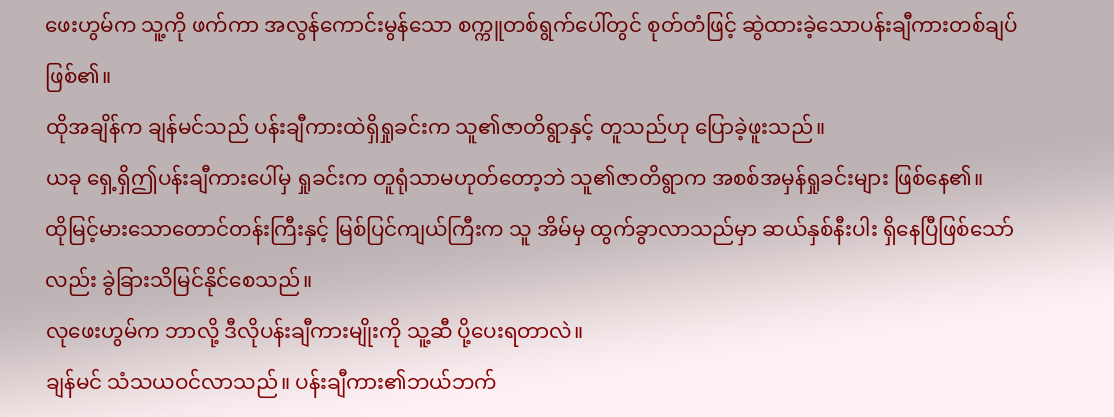ဖေးဟွမ်က သူ့ကို ဖက်ကာ အလွန်ကောင်းမွန်သော စက္ကူတစ်ရွက်ပေါ်တွင် စုတ်တံဖြင့် ဆွဲထားခဲ့သောပန်းချီကားတစ်ချပ် ဖြစ်၏။
ထိုအချိန်က ချန်မင်သည် ပန်းချီကားထဲရှိရှုခင်းက သူ၏ဇာတိရွာနှင့် တူသည်ဟု ပြောခဲ့ဖူးသည်။
ယခု ရှေ့ရှိဤပန်းချီကားပေါ်မှ ရှုခင်းက တူရုံသာမဟုတ်တော့ဘဲ သူ၏ဇာတိရွာက အစစ်အမှန်ရှုခင်းများ ဖြစ်နေ၏။
ထိုမြင့်မားသောတောင်တန်းကြီးနှင့် မြစ်ပြင်ကျယ်ကြီးက သူ အိမ်မှ ထွက်ခွာလာသည်မှာ ဆယ်နှစ်နီးပါး ရှိနေပြီဖြစ်သော်လည်း ခွဲခြားသိမြင်နိုင်စေသည်။
လုဖေးဟွမ်က ဘာလို့ ဒီလိုပန်းချီကားမျိုးကို သူ့ဆီ ပို့ပေးရတာလဲ။
ချန်မင် သံသယဝင်လာသည်။ ပန်းချီကား၏ဘယ်ဘက်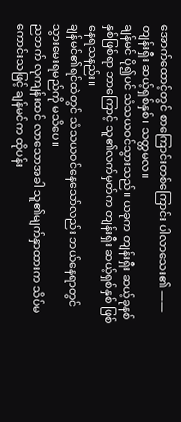အောက်ထောင့်တွင် စာကြောင်းတစ်ကြောင်း ပါလာသေး၏ —— တျန်းရှီး ဆယ့်ရှစ်နှစ်၊ သတ္တမလ။
ချန်မင် ပို၍ပင် သံသယဝင်သွားသည်။ ယခုက တျန်းရှီး ဆယ့်ခုနစ်နှစ်ဖြစ်ရာ ဘာကြောင့် သူ၏လက်မှတ်က တျန်းရှီး ဆယ့်ရှစ်နှစ် ဖြစ်နေရသနည်း။
ချန်မင်၏ရင်ထဲတွင် သံသယဝင်နေသော်လည်း ဘယ်နေရာတွင် သွားမေးရမည်ကို မသိပေ။
ညဘက် လုကျန်းထင် လာသောအခါ သူ၏မျက်နှာထားက သိပ်မကောင်းသဖြင့် ချန်မင်က ထိုပန်း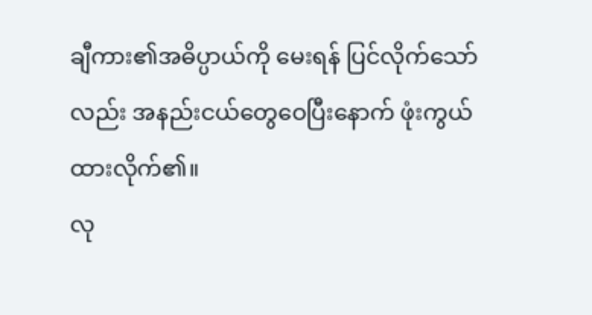ချီကား၏အဓိပ္ပာယ်ကို မေးရန် ပြင်လိုက်သော်လည်း အနည်းငယ်တွေဝေပြီးနောက် ဖုံးကွယ်ထားလိုက်၏။
လု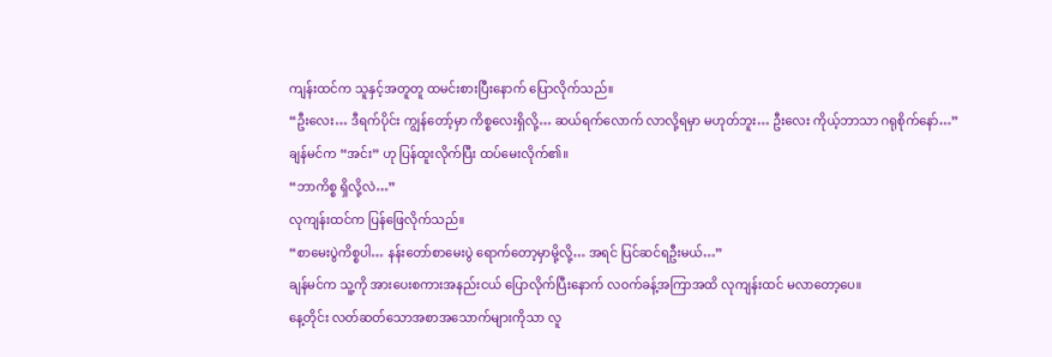ကျန်းထင်က သူနှင့်အတူတူ ထမင်းစားပြီးနောက် ပြောလိုက်သည်။
“ဦးလေး… ဒီရက်ပိုင်း ကျွန်တော့်မှာ ကိစ္စလေးရှိလို့… ဆယ်ရက်လောက် လာလို့ရမှာ မဟုတ်ဘူး… ဦးလေး ကိုယ့်ဘာသာ ဂရုစိုက်နော်…”
ချန်မင်က “အင်း” ဟု ပြန်ထူးလိုက်ပြီး ထပ်မေးလိုက်၏။
“ဘာကိစ္စ ရှိလို့လဲ…”
လုကျန်းထင်က ပြန်ဖြေလိုက်သည်။
“စာမေးပွဲကိစ္စပါ… နန်းတော်စာမေးပွဲ ရောက်တော့မှာမို့လို့… အရင် ပြင်ဆင်ရဦးမယ်…”
ချန်မင်က သူ့ကို အားပေးစကားအနည်းငယ် ပြောလိုက်ပြီးနောက် လဝက်ခန့်အကြာအထိ လုကျန်းထင် မလာတော့ပေ။
နေ့တိုင်း လတ်ဆတ်သောအစာအသောက်များကိုသာ လူ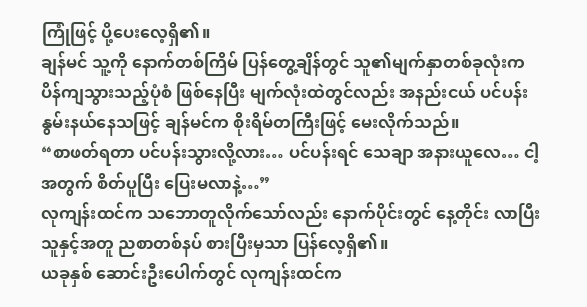ကြုံဖြင့် ပို့ပေးလေ့ရှိ၏။
ချန်မင် သူ့ကို နောက်တစ်ကြိမ် ပြန်တွေ့ချိန်တွင် သူ၏မျက်နှာတစ်ခုလုံးက ပိန်ကျသွားသည့်ပုံစံ ဖြစ်နေပြီး မျက်လုံးထဲတွင်လည်း အနည်းငယ် ပင်ပန်းနွမ်းနယ်နေသဖြင့် ချန်မင်က စိုးရိမ်တကြီးဖြင့် မေးလိုက်သည်။
“စာဖတ်ရတာ ပင်ပန်းသွားလို့လား… ပင်ပန်းရင် သေချာ အနားယူလေ… ငါ့အတွက် စိတ်ပူပြီး ပြေးမလာနဲ့…”
လုကျန်းထင်က သဘောတူလိုက်သော်လည်း နောက်ပိုင်းတွင် နေ့တိုင်း လာပြီး သူနှင့်အတူ ညစာတစ်နပ် စားပြီးမှသာ ပြန်လေ့ရှိ၏။
ယခုနှစ် ဆောင်းဦးပေါက်တွင် လုကျန်းထင်က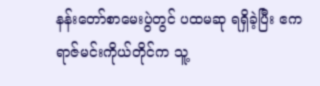နန်းတော်စာမေးပွဲတွင် ပထမဆု ရရှိခဲ့ပြီး ဧကရာဇ်မင်းကိုယ်တိုင်က သူ့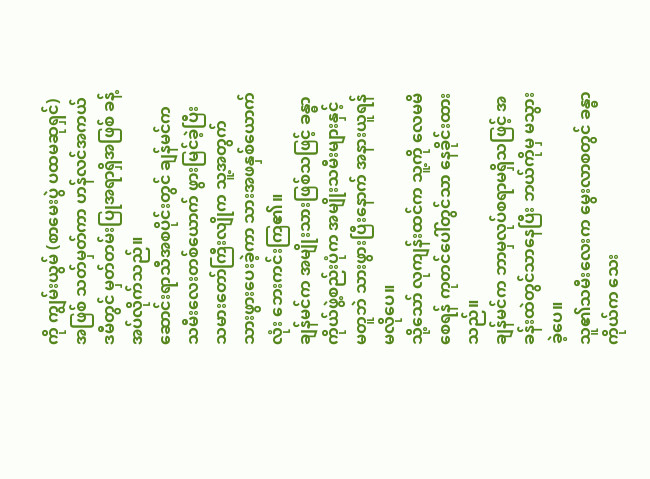ကို ကျွမ်းယွမ် (စာမေးပွဲ ပထမဆုရှင်) အဖြစ် သတ်မှတ်ကာ ဟန်လင်အကယ်ဒမီတွင် မှတ်တမ်းပြုအရာရှိအဖြစ် ခန့်အပ်လိုက်သည်။
ဆောင်းရာသီအစပိုင်းတွင် ချန်မင်က သမီးလေးတစ်ယောက် ဖွားမြင်ခဲ့ပြီး သမားတော်ကြီးလျိုက သူ့အတွက် သားဖွားပေးခဲ့ကာ သားအဖနှစ်ယောက်လုံး ဘေးကင်းကြ၏။
ချန်မင်က အမျိုးသားဖြစ်သဖြင့် ခန္ဓာကိုယ်ဖွဲ့စည်းပုံက အမျိုးသမီးများနှင့် မတူဘဲ သားဖွားပြီးနောက် အနားယူရန် မလိုပေ။
သို့သော် လုကျန်းထင်က သူ့ကို လေမမိစေရန် ကုတင်ပေါ်တွင်သာ နေခိုင်းထားသည်။
ချန်မင်က ဘာမှလုပ်စရာမရှိသဖြင့် အခန်းထဲတွင်သာနေပြီး ဘယ်ကိုမှ မသွားခဲ့ပေ။
သူ၏သမီးလေးက မွေးလာစတွင် ခန္ဓာကိုယ်က သေး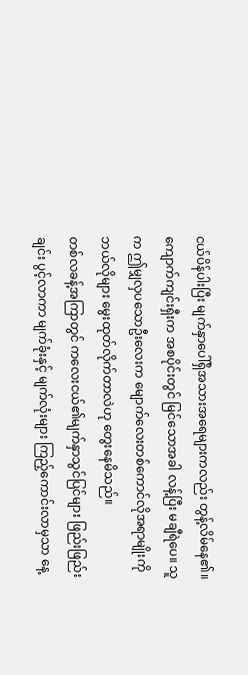ငယ်ပိန်ပါးပြီး မျက်နှာပေါ်ရှိအသားအရေများကလည်း တွန့်လိမ်နေ၏။
ကျောက်ကျင်းရှီးက အစပိုင်းတွင် မြင်သောအခါ လန့်ပြီး မချီရဲပေ။ သူက ဤမျှလှပသောဦးလေးက မျောက်လေးတစ်ကောင်လိုအရာမျိုးကို ဘယ်လိုများ မွေးထုတ်လိုက်တာလဲဟု တွေးနေမိသည်။
တစ်လခန့်အကြာတွင် ကလေးငယ်၏မျက်နှာသွင်ပြင်များ ဖြည်းဖြည်းချင်း ပွင့်လာကာ မျက်ခုံးနှင့် မျက်လုံးများ ကြည့်ကောင်းလာမှသာ နေ့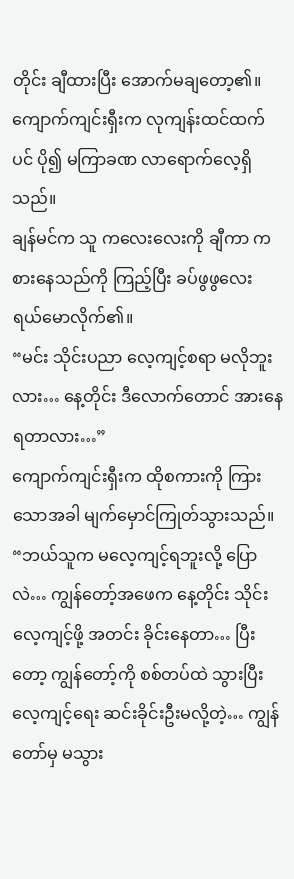တိုင်း ချီထားပြီး အောက်မချတော့၏။
ကျောက်ကျင်းရှီးက လုကျန်းထင်ထက်ပင် ပို၍ မကြာခဏ လာရောက်လေ့ရှိသည်။
ချန်မင်က သူ ကလေးလေးကို ချီကာ ကစားနေသည်ကို ကြည့်ပြီး ခပ်ဖွဖွလေး ရယ်မောလိုက်၏။
“မင်း သိုင်းပညာ လေ့ကျင့်စရာ မလိုဘူးလား… နေ့တိုင်း ဒီလောက်တောင် အားနေရတာလား…”
ကျောက်ကျင်းရှီးက ထိုစကားကို ကြားသောအခါ မျက်မှောင်ကြုတ်သွားသည်။
“ဘယ်သူက မလေ့ကျင့်ရဘူးလို့ ပြောလဲ… ကျွန်တော့်အဖေက နေ့တိုင်း သိုင်းလေ့ကျင့်ဖို့ အတင်း ခိုင်းနေတာ… ပြီးတော့ ကျွန်တော့်ကို စစ်တပ်ထဲ သွားပြီး လေ့ကျင့်ရေး ဆင်းခိုင်းဦးမလို့တဲ့… ကျွန်တော်မှ မသွား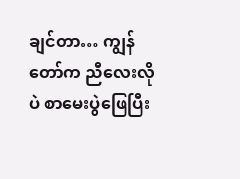ချင်တာ… ကျွန်တော်က ညီလေးလိုပဲ စာမေးပွဲဖြေပြီး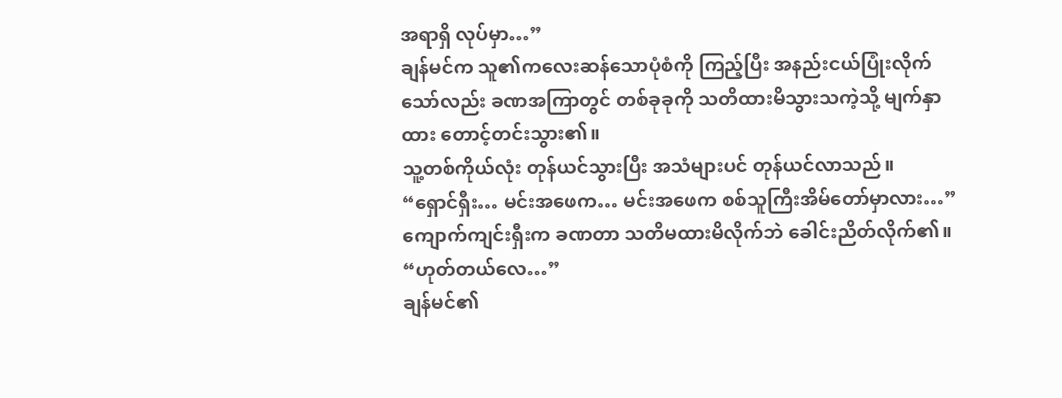အရာရှိ လုပ်မှာ…”
ချန်မင်က သူ၏ကလေးဆန်သောပုံစံကို ကြည့်ပြီး အနည်းငယ်ပြုံးလိုက်သော်လည်း ခဏအကြာတွင် တစ်ခုခုကို သတိထားမိသွားသကဲ့သို့ မျက်နှာထား တောင့်တင်းသွား၏။
သူ့တစ်ကိုယ်လုံး တုန်ယင်သွားပြီး အသံများပင် တုန်ယင်လာသည်။
“ရှောင်ရှီး… မင်းအဖေက… မင်းအဖေက စစ်သူကြီးအိမ်တော်မှာလား…”
ကျောက်ကျင်းရှီးက ခဏတာ သတိမထားမိလိုက်ဘဲ ခေါင်းညိတ်လိုက်၏။
“ဟုတ်တယ်လေ…”
ချန်မင်၏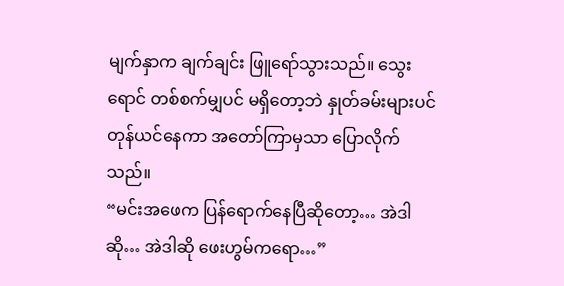မျက်နှာက ချက်ချင်း ဖြူရော်သွားသည်။ သွေးရောင် တစ်စက်မျှပင် မရှိတော့ဘဲ နှုတ်ခမ်းများပင် တုန်ယင်နေကာ အတော်ကြာမှသာ ပြောလိုက်သည်။
“မင်းအဖေက ပြန်ရောက်နေပြီဆိုတော့… အဲဒါဆို… အဲဒါဆို ဖေးဟွမ်ကရော…”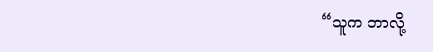“သူက ဘာလို့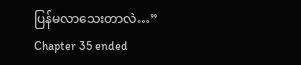ပြန်မလာသေးတာလဲ…”
Chapter 35 ended